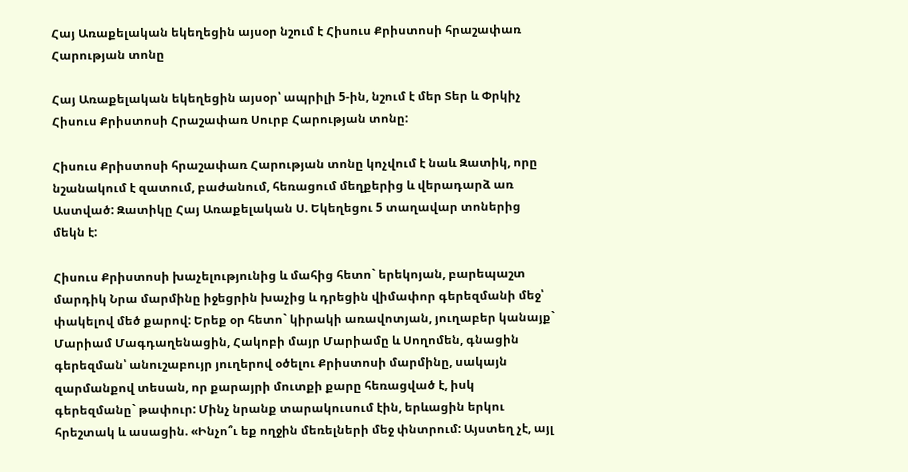Հայ Առաքելական եկեղեցին այսօր նշում է Հիսուս Քրիստոսի հրաշափառ Հարության տոնը

Հայ Առաքելական եկեղեցին այսօր՝ ապրիլի 5-ին, նշում է մեր Տեր և Փրկիչ Հիսուս Քրիստոսի Հրաշափառ Սուրբ Հարության տոնը:

Հիսուս Քրիստոսի հրաշափառ Հարության տոնը կոչվում է նաև Զատիկ, որը նշանակում է զատում, բաժանում, հեռացում մեղքերից և վերադարձ առ Աստված: Զատիկը Հայ Առաքելական Ս. Եկեղեցու 5 տաղավար տոներից մեկն է:

Հիսուս Քրիստոսի խաչելությունից և մահից հետո` երեկոյան, բարեպաշտ մարդիկ Նրա մարմինը իջեցրին խաչից և դրեցին վիմափոր գերեզմանի մեջ՝ փակելով մեծ քարով: Երեք օր հետո` կիրակի առավոտյան, յուղաբեր կանայք` Մարիամ Մագդաղենացին, Հակոբի մայր Մարիամը և Սողոմեն, գնացին գերեզման՝ անուշաբույր յուղերով օծելու Քրիստոսի մարմինը, սակայն զարմանքով տեսան, որ քարայրի մուտքի քարը հեռացված է, իսկ գերեզմանը` թափուր: Մինչ նրանք տարակուսում էին, երևացին երկու հրեշտակ և ասացին. «Ինչո՞ւ եք ողջին մեռելների մեջ փնտրում: Այստեղ չէ, այլ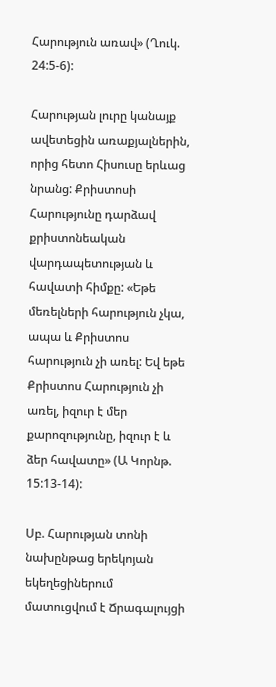Հարություն առավ» (Ղուկ. 24:5-6):

Հարության լուրը կանայք ավետեցին առաքյալներին, որից հետո Հիսուսը երևաց նրանց: Քրիստոսի Հարությունը դարձավ քրիստոնեական վարդապետության և հավատի հիմքը: «Եթե մեռելների հարություն չկա, ապա և Քրիստոս հարություն չի առել: Եվ եթե Քրիստոս Հարություն չի առել, իզուր է մեր քարոզությունը, իզուր է և ձեր հավատը» (Ա Կորնթ. 15:13-14):

Սբ. Հարության տոնի նախընթաց երեկոյան եկեղեցիներում մատուցվում է Ճրագալույցի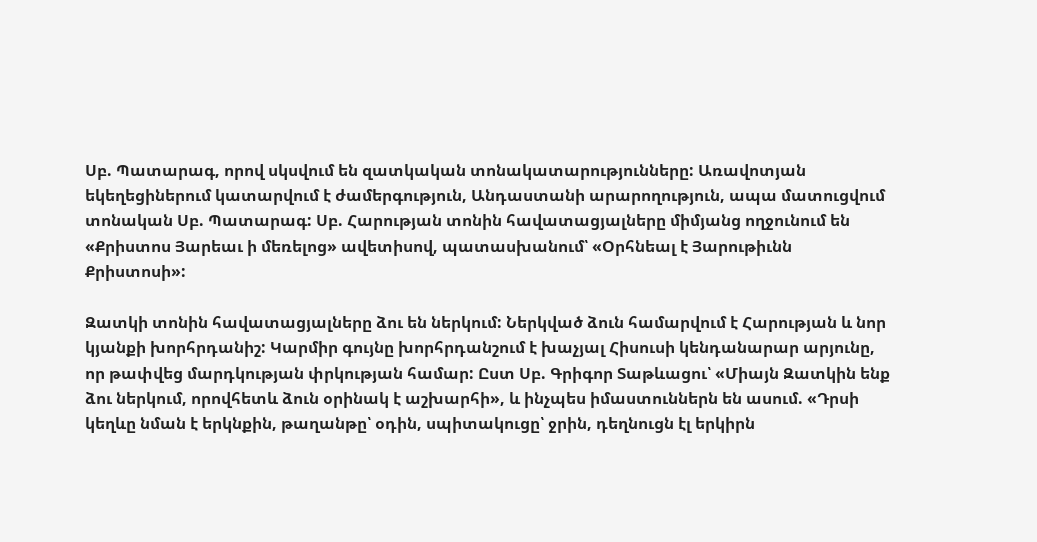Սբ. Պատարագ, որով սկսվում են զատկական տոնակատարությունները: Առավոտյան եկեղեցիներում կատարվում է ժամերգություն, Անդաստանի արարողություն, ապա մատուցվում տոնական Սբ. Պատարագ: Սբ. Հարության տոնին հավատացյալները միմյանց ողջունում են «Քրիստոս Յարեաւ ի մեռելոց» ավետիսով, պատասխանում՝ «Օրհնեալ է Յարութիւնն Քրիստոսի»:

Զատկի տոնին հավատացյալները ձու են ներկում: Ներկված ձուն համարվում է Հարության և նոր կյանքի խորհրդանիշ: Կարմիր գույնը խորհրդանշում է խաչյալ Հիսուսի կենդանարար արյունը, որ թափվեց մարդկության փրկության համար: Ըստ Սբ. Գրիգոր Տաթևացու՝ «Միայն Զատկին ենք ձու ներկում, որովհետև ձուն օրինակ է աշխարհի», և ինչպես իմաստուններն են ասում. «Դրսի կեղևը նման է երկնքին, թաղանթը՝ օդին, սպիտակուցը՝ ջրին, դեղնուցն էլ երկիրն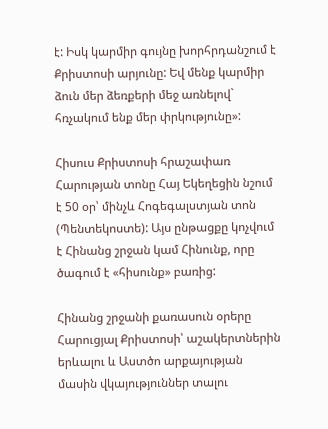է: Իսկ կարմիր գույնը խորհրդանշում է Քրիստոսի արյունը: Եվ մենք կարմիր ձուն մեր ձեռքերի մեջ առնելով` հռչակում ենք մեր փրկությունը»:

Հիսուս Քրիստոսի հրաշափառ Հարության տոնը Հայ Եկեղեցին նշում է 50 օր՝ մինչև Հոգեգալստյան տոն (Պենտեկոստե): Այս ընթացքը կոչվում է Հինանց շրջան կամ Հինունք, որը ծագում է «հիսունք» բառից:

Հինանց շրջանի քառասուն օրերը Հարուցյալ Քրիստոսի՝ աշակերտներին երևալու և Աստծո արքայության մասին վկայություններ տալու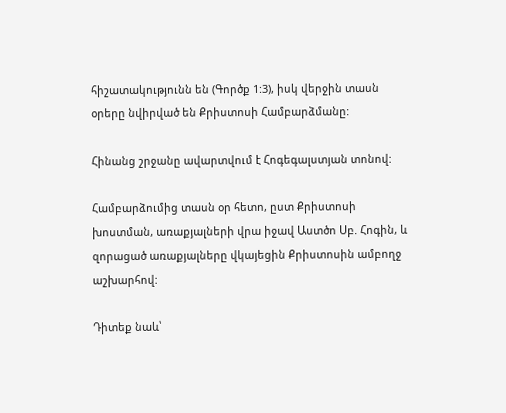հիշատակությունն են (Գործք 1:3), իսկ վերջին տասն օրերը նվիրված են Քրիստոսի Համբարձմանը:

Հինանց շրջանը ավարտվում է Հոգեգալստյան տոնով:

Համբարձումից տասն օր հետո, ըստ Քրիստոսի խոստման, առաքյալների վրա իջավ Աստծո Սբ. Հոգին, և զորացած առաքյալները վկայեցին Քրիստոսին ամբողջ աշխարհով:

Դիտեք նաև՝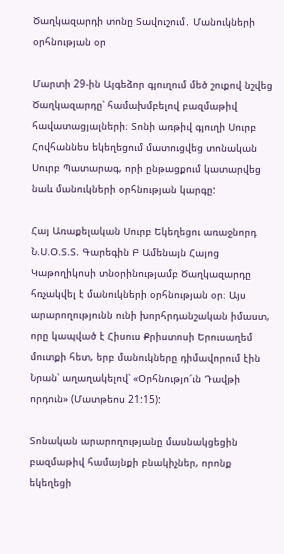Ծաղկազարդի տոնը Տավուշում․ Մանուկների օրհնության օր

Մարտի 29-ին Այգեձոր գյուղում մեծ շուքով նշվեց Ծաղկազարդը՝ համախմբելով բազմաթիվ հավատացյալների։ Տոնի առթիվ գյուղի Սուրբ Հովհաննես եկեղեցում մատուցվեց տոնական Սուրբ Պատարագ, որի ընթացքում կատարվեց նաև մանուկների օրհնության կարգը:

Հայ Առաքելական Սուրբ Եկեղեցու առաջնորդ Ն.Ս.Օ.Տ.Տ. Գարեգին Բ Ամենայն Հայոց Կաթողիկոսի տնօրինությամբ Ծաղկազարդը հռչակվել է մանուկների օրհնության օր։ Այս արարողությունն ունի խորհրդանշական իմաստ, որը կապված է Հիսուս Քրիստոսի Երուսաղեմ մուտքի հետ, երբ մանուկները դիմավորում էին Նրան՝ աղաղակելով՝ «Օրհնությո՜ւն Դավթի որդուն» (Մատթեոս 21:15):

Տոնական արարողությանը մասնակցեցին բազմաթիվ համայնքի բնակիչներ, որոնք եկեղեցի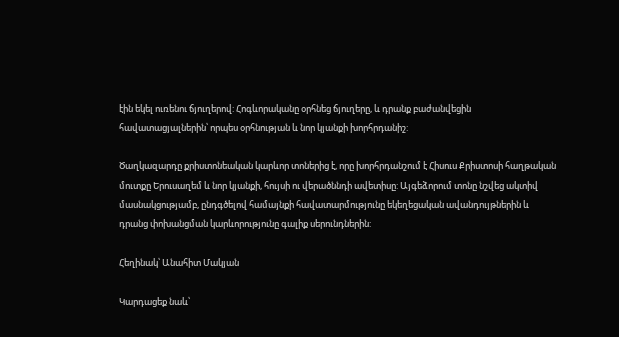էին եկել ուռենու ճյուղերով: Հոգևորականը օրհնեց ճյուղերը, և դրանք բաժանվեցին հավատացյալներին՝ որպես օրհնության և նոր կյանքի խորհրդանիշ:

Ծաղկազարդը քրիստոնեական կարևոր տոներից է, որը խորհրդանշում է Հիսուս Քրիստոսի հաղթական մուտքը Երուսաղեմ և նոր կյանքի, հույսի ու վերածննդի ավետիսը: Այգեձորում տոնը նշվեց ակտիվ մասնակցությամբ, ընդգծելով համայնքի հավատարմությունը եկեղեցական ավանդույթներին և դրանց փոխանցման կարևորությունը գալիք սերունդներին:

Հեղինակ՝ Անահիտ Մակյան

Կարդացեք նաև՝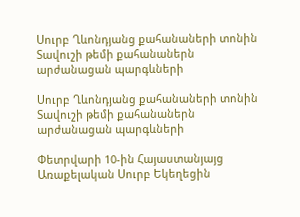Սուրբ Ղևոնդյանց քահանաների տոնին Տավուշի թեմի քահանաներն արժանացան պարգևների

Սուրբ Ղևոնդյանց քահանաների տոնին Տավուշի թեմի քահանաներն արժանացան պարգևների

Փետրվարի 10-ին Հայաստանյայց Առաքելական Սուրբ Եկեղեցին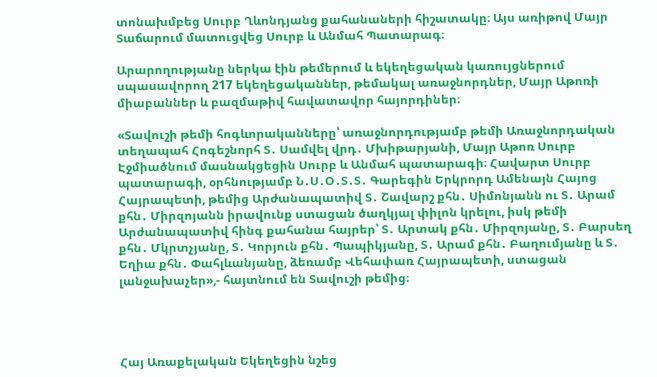տոնախմբեց Սուրբ Ղևոնդյանց քահանաների հիշատակը։ Այս առիթով Մայր Տաճարում մատուցվեց Սուրբ և Անմահ Պատարագ։

Արարողությանը ներկա էին թեմերում և եկեղեցական կառույցներում սպասավորող 217 եկեղեցականներ, թեմակալ առաջնորդներ, Մայր Աթոռի միաբաններ և բազմաթիվ հավատավոր հայորդիներ։

«Տավուշի թեմի հոգևորականները՝ առաջնորդությամբ թեմի Առաջնորդական տեղապահ Հոգեշնորհ Տ․ Սամվել վրդ․ Մխիթարյանի, Մայր Աթոռ Սուրբ Էջմիածնում մասնակցեցին Սուրբ և Անմահ պատարագի։ Հավարտ Սուրբ պատարագի, օրհնությամբ Ն․Ս․Օ․Տ․Տ․ Գարեգին Երկրորդ Ամենայն Հայոց Հայրապետի, թեմից Արժանապատիվ Տ․ Շավարշ քհն․ Սիմոնյանն ու Տ․ Արամ քհն․ Միրզոյանն իրավունք ստացան ծաղկյալ փիլոն կրելու, իսկ թեմի Արժանապատիվ հինգ քահանա հայրեր՝ Տ․ Արտակ քհն․ Միրզոյանը, Տ․ Բարսեղ քհն․ Մկրտչյանը, Տ․ Կորյուն քհն․ Պապիկյանը, Տ․ Արամ քհն․ Բաղումյանը և Տ․ Եղիա քհն․ Փահլևանյանը, ձեռամբ Վեհափառ Հայրապետի, ստացան լանջախաչեր»,- հայտնում են Տավուշի թեմից։




Հայ Առաքելական Եկեղեցին նշեց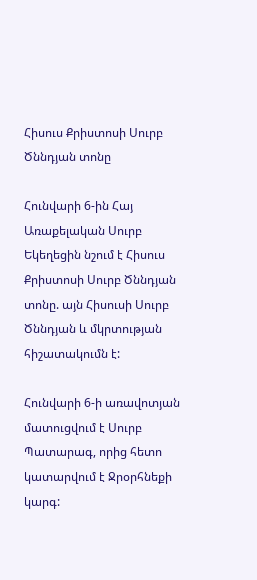Հիսուս Քրիստոսի Սուրբ Ծննդյան տոնը

Հունվարի 6-ին Հայ Առաքելական Սուրբ Եկեղեցին նշում է Հիսուս Քրիստոսի Սուրբ Ծննդյան տոնը. այն Հիսուսի Սուրբ Ծննդյան և մկրտության հիշատակումն է:

Հունվարի 6-ի առավոտյան մատուցվում է Սուրբ Պատարագ, որից հետո կատարվում է Ջրօրհնեքի կարգ: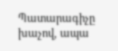Պատարագիչը խաչով, ապա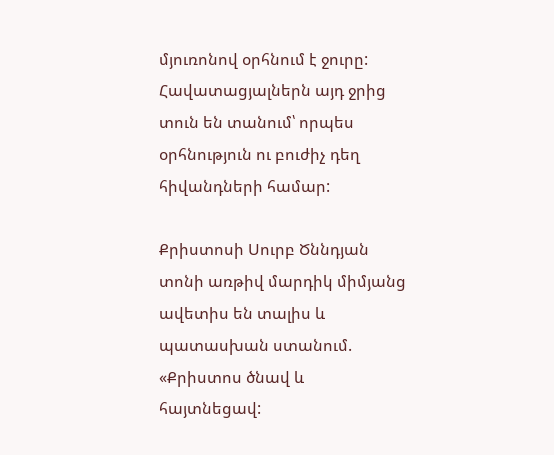մյուռոնով օրհնում է ջուրը: Հավատացյալներն այդ ջրից տուն են տանում՝ որպես օրհնություն ու բուժիչ դեղ հիվանդների համար:

Քրիստոսի Սուրբ Ծննդյան տոնի առթիվ մարդիկ միմյանց ավետիս են տալիս և պատասխան ստանում. «Քրիստոս ծնավ և հայտնեցավ: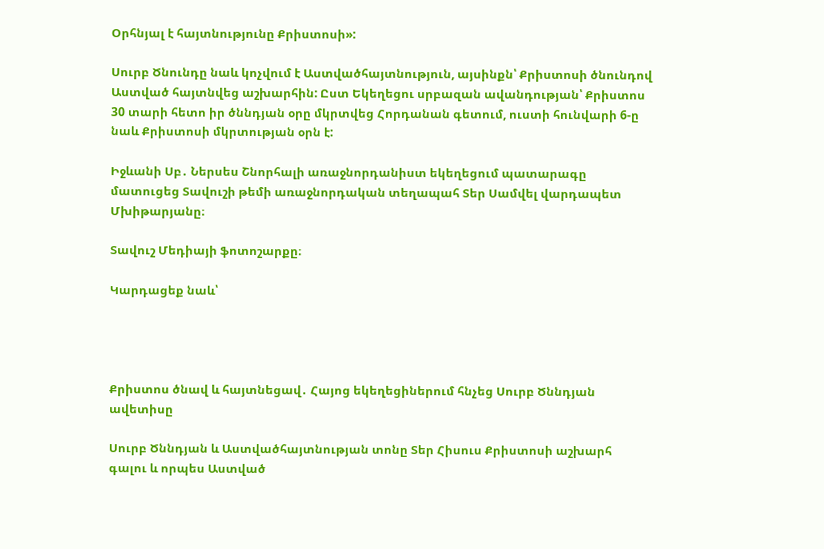Օրհնյալ է հայտնությունը Քրիստոսի»:

Սուրբ Ծնունդը նաև կոչվում է Աստվածհայտնություն, այսինքն՝ Քրիստոսի ծնունդով Աստված հայտնվեց աշխարհին: Ըստ Եկեղեցու սրբազան ավանդության՝ Քրիստոս 30 տարի հետո իր ծննդյան օրը մկրտվեց Հորդանան գետում, ուստի հունվարի 6-ը նաև Քրիստոսի մկրտության օրն է:

Իջևանի Սբ․ Ներսես Շնորհալի առաջնորդանիստ եկեղեցում պատարագը մատուցեց Տավուշի թեմի առաջնորդական տեղապահ Տեր Սամվել վարդապետ Մխիթարյանը։

Տավուշ Մեդիայի ֆոտոշարքը։

Կարդացեք նաև՝




Քրիստոս ծնավ և հայտնեցավ․ Հայոց եկեղեցիներում հնչեց Սուրբ Ծննդյան ավետիսը

Սուրբ Ծննդյան և Աստվածհայտնության տոնը Տեր Հիսուս Քրիստոսի աշխարհ գալու և որպես Աստված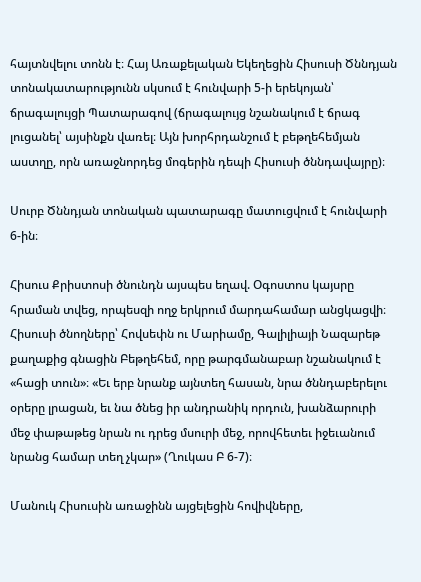հայտնվելու տոնն է։ Հայ Առաքելական Եկեղեցին Հիսուսի Ծննդյան տոնակատարությունն սկսում է հունվարի 5-ի երեկոյան՝ ճրագալույցի Պատարագով (ճրագալույց նշանակում է ճրագ լուցանել՝ այսինքն վառել։ Այն խորհրդանշում է բեթղեհեմյան աստղը, որն առաջնորդեց մոգերին դեպի Հիսուսի ծննդավայրը)։

Սուրբ Ծննդյան տոնական պատարագը մատուցվում է հունվարի 6-ին։

Հիսուս Քրիստոսի ծնունդն այսպես եղավ. Օգոստոս կայսրը հրաման տվեց, որպեսզի ողջ երկրում մարդահամար անցկացվի։ Հիսուսի ծնողները՝ Հովսեփն ու Մարիամը, Գալիլիայի Նազարեթ քաղաքից գնացին Բեթղեհեմ, որը թարգմանաբար նշանակում է «հացի տուն»։ «Եւ երբ նրանք այնտեղ հասան, նրա ծննդաբերելու օրերը լրացան, եւ նա ծնեց իր անդրանիկ որդուն, խանձարուրի մեջ փաթաթեց նրան ու դրեց մսուրի մեջ, որովհետեւ իջեւանում նրանց համար տեղ չկար» (Ղուկաս Բ 6-7)։

Մանուկ Հիսուսին առաջինն այցելեցին հովիվները,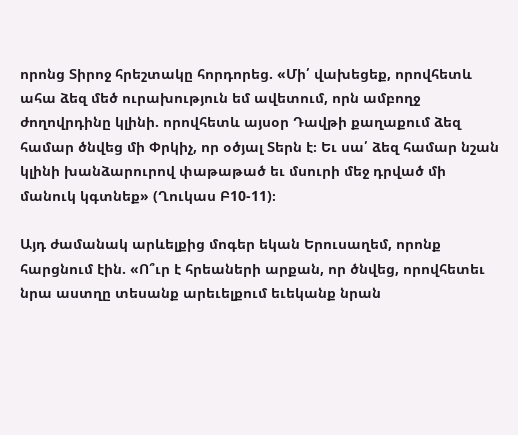որոնց Տիրոջ հրեշտակը հորդորեց. «Մի՛ վախեցեք, որովհետև ահա ձեզ մեծ ուրախություն եմ ավետում, որն ամբողջ ժողովրդինը կլինի. որովհետև այսօր Դավթի քաղաքում ձեզ համար ծնվեց մի Փրկիչ, որ օծյալ Տերն է։ Եւ սա՛ ձեզ համար նշան կլինի խանձարուրով փաթաթած եւ մսուրի մեջ դրված մի մանուկ կգտնեք» (Ղուկաս Բ10-11)։

Այդ ժամանակ արևելքից մոգեր եկան Երուսաղեմ, որոնք հարցնում էին. «Ո՞ւր է հրեաների արքան, որ ծնվեց, որովհետեւ նրա աստղը տեսանք արեւելքում եւեկանք նրան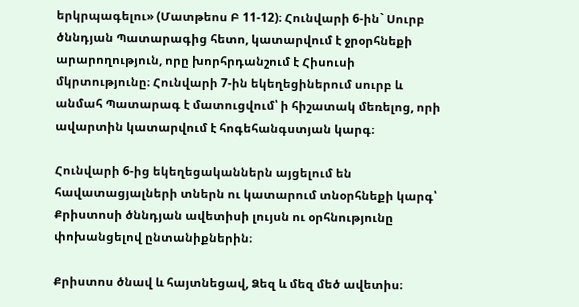երկրպագելու» (Մատթեոս Բ 11-12)։ Հունվարի 6-ին` Սուրբ ծննդյան Պատարագից հետո, կատարվում է ջրօրհնեքի արարողություն, որը խորհրդանշում է Հիսուսի մկրտությունը։ Հունվարի 7-ին եկեղեցիներում սուրբ և անմահ Պատարագ է մատուցվում՝ ի հիշատակ մեռելոց, որի ավարտին կատարվում է հոգեհանգստյան կարգ։

Հունվարի 6-ից եկեղեցականներն այցելում են հավատացյալների տներն ու կատարում տնօրհնեքի կարգ՝ Քրիստոսի ծննդյան ավետիսի լույսն ու օրհնությունը փոխանցելով ընտանիքներին։

Քրիստոս ծնավ և հայտնեցավ, Ձեզ և մեզ մեծ ավետիս։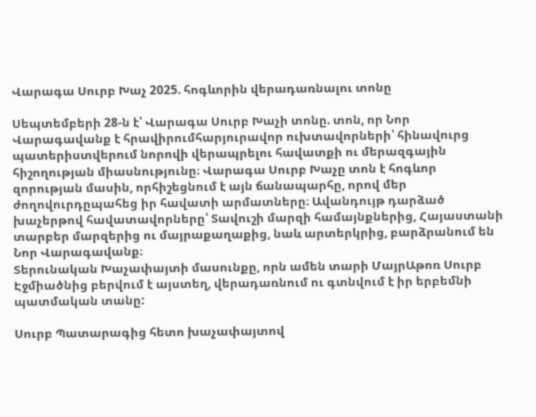Վարագա Սուրբ Խաչ 2025. հոգևորին վերադառնալու տոնը

Սեպտեմբերի 28-ն է՝ Վարագա Սուրբ Խաչի տոնը. տոն, որ Նոր Վարագավանք է հրավիրումհարյուրավոր ուխտավորների՝ հինավուրց պատերիստվերում նորովի վերապրելու հավատքի ու մերազգային հիշողության միասնությունը։ Վարագա Սուրբ Խաչը տոն է հոգևոր զորության մասին, որհիշեցնում է այն ճանապարհը, որով մեր ժողովուրդըպահեց իր հավատի արմատները։ Ավանդույթ դարձած խաչերթով հավատավորները՝ Տավուշի մարզի համայնքներից, Հայաստանի տարբեր մարզերից ու մայրաքաղաքից, նաև արտերկրից, բարձրանում են Նոր Վարագավանք։
Տերունական Խաչափայտի մասունքը, որն ամեն տարի ՄայրԱթոռ Սուրբ Էջմիածնից բերվում է այստեղ, վերադառնում ու գտնվում է իր երբեմնի պատմական տանը:

Սուրբ Պատարագից հետո խաչափայտով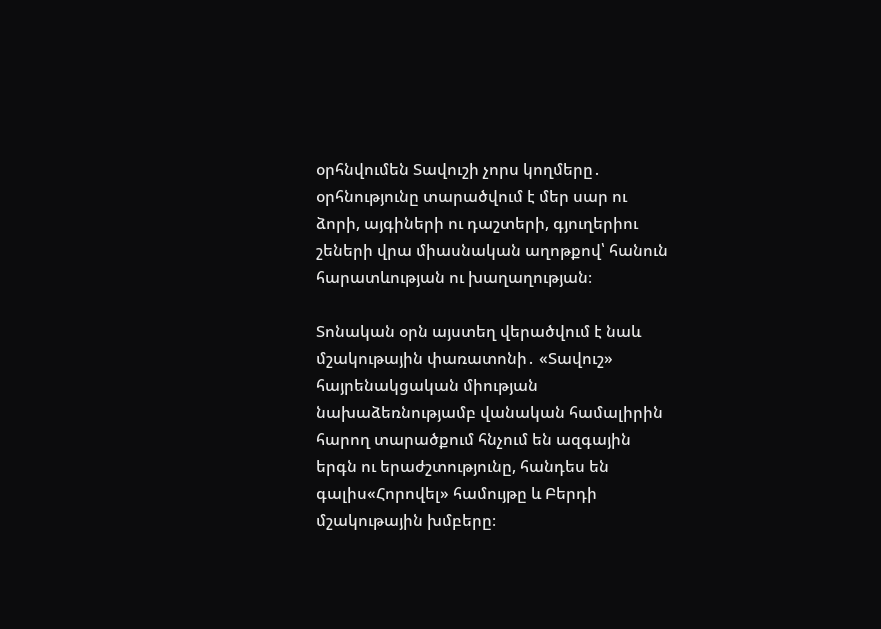օրհնվումեն Տավուշի չորս կողմերը․ օրհնությունը տարածվում է մեր սար ու ձորի, այգիների ու դաշտերի, գյուղերիու շեների վրա միասնական աղոթքով՝ հանուն հարատևության ու խաղաղության։

Տոնական օրն այստեղ վերածվում է նաև մշակութային փառատոնի․ «Տավուշ» հայրենակցական միության նախաձեռնությամբ վանական համալիրին հարող տարածքում հնչում են ազգային երգն ու երաժշտությունը, հանդես են գալիս«Հորովել» համույթը և Բերդի մշակութային խմբերը։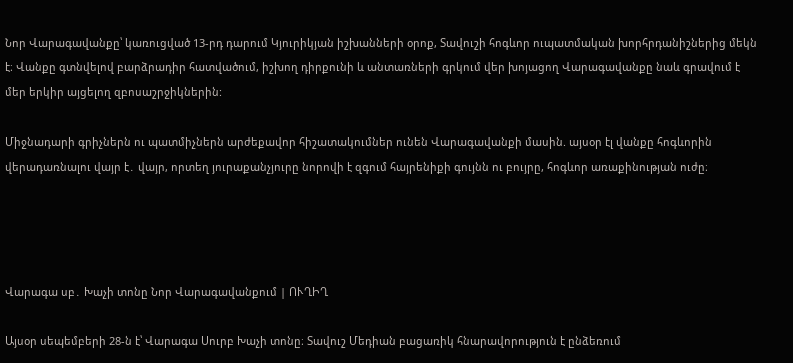Նոր Վարագավանքը՝ կառուցված 13-րդ դարում Կյուրիկյան իշխանների օրոք, Տավուշի հոգևոր ուպատմական խորհրդանիշներից մեկն է։ Վանքը գտնվելով բարձրադիր հատվածում, իշխող դիրքունի և անտառների գրկում վեր խոյացող Վարագավանքը նաև գրավում է մեր երկիր այցելող զբոսաշրջիկներին:

Միջնադարի գրիչներն ու պատմիչներն արժեքավոր հիշատակումներ ունեն Վարագավանքի մասին. այսօր էլ վանքը հոգևորին վերադառնալու վայր է․ վայր, որտեղ յուրաքանչյուրը նորովի է զգում հայրենիքի գույնն ու բույրը, հոգևոր առաքինության ուժը։




Վարագա սբ․ Խաչի տոնը Նոր Վարագավանքում | ՈՒՂԻՂ

Այսօր սեպեմբերի 28-ն է՝ Վարագա Սուրբ Խաչի տոնը։ Տավուշ Մեդիան բացառիկ հնարավորություն է ընձեռում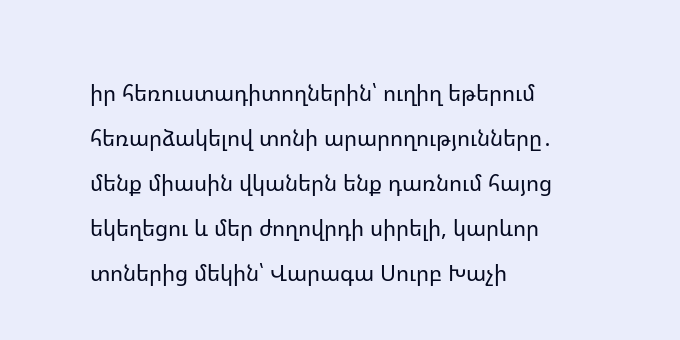իր հեռուստադիտողներին՝ ուղիղ եթերում հեռարձակելով տոնի արարողությունները․ մենք միասին վկաներն ենք դառնում հայոց եկեղեցու և մեր ժողովրդի սիրելի, կարևոր տոներից մեկին՝ Վարագա Սուրբ Խաչի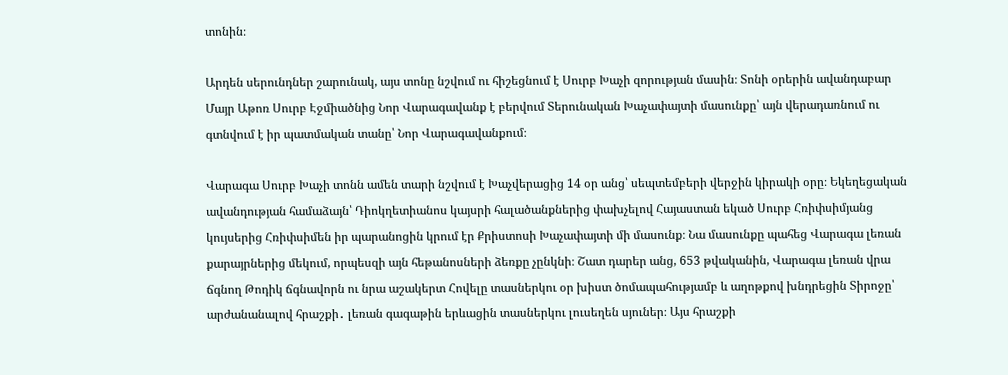տոնին։

Արդեն սերունդներ շարունակ, այս տոնը նշվում ու հիշեցնում է Սուրբ Խաչի զորության մասին։ Տոնի օրերին ավանդաբար Մայր Աթոռ Սուրբ Էջմիածնից Նոր Վարագավանք է բերվում Տերունական Խաչափայտի մասունքը՝ այն վերադառնում ու գտնվում է իր պատմական տանը՝ Նոր Վարագավանքում։

Վարագա Սուրբ Խաչի տոնն ամեն տարի նշվում է Խաչվերացից 14 օր անց՝ սեպտեմբերի վերջին կիրակի օրը։ Եկեղեցական ավանդության համաձայն՝ Դիոկղետիանոս կայսրի հալածանքներից փախչելով Հայաստան եկած Սուրբ Հռիփսիմյանց կույսերից Հռիփսիմեն իր պարանոցին կրում էր Քրիստոսի Խաչափայտի մի մասունք։ Նա մասունքը պահեց Վարագա լեռան քարայրներից մեկում, որպեսզի այն հեթանոսների ձեռքը չընկնի։ Շատ դարեր անց, 653 թվականին, Վարագա լեռան վրա ճգնող Թոդիկ ճգնավորն ու նրա աշակերտ Հովելը տասներկու օր խիստ ծոմապահությամբ և աղոթքով խնդրեցին Տիրոջը՝ արժանանալով հրաշքի․ լեռան գագաթին երևացին տասներկու լուսեղեն սյուներ։ Այս հրաշքի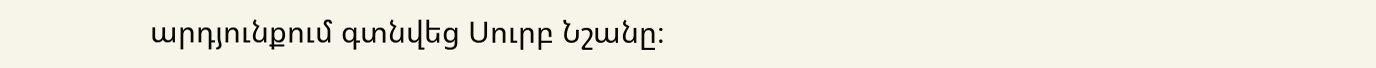արդյունքում գտնվեց Սուրբ Նշանը։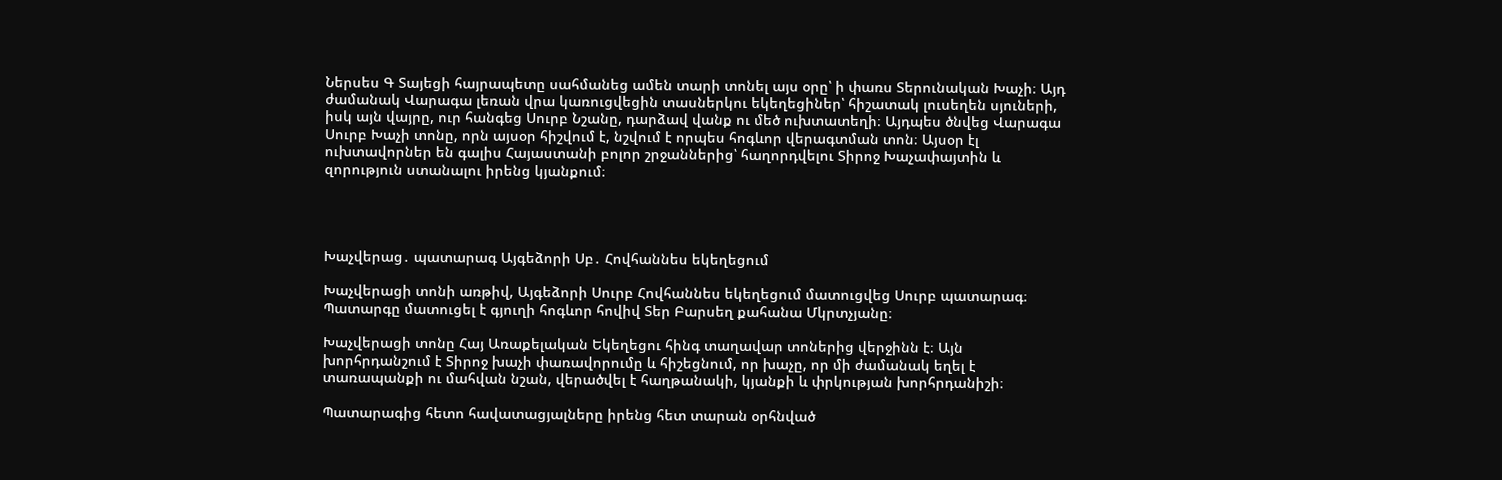Ներսես Գ Տայեցի հայրապետը սահմանեց ամեն տարի տոնել այս օրը՝ ի փառս Տերունական Խաչի։ Այդ ժամանակ Վարագա լեռան վրա կառուցվեցին տասներկու եկեղեցիներ՝ հիշատակ լուսեղեն սյուների, իսկ այն վայրը, ուր հանգեց Սուրբ Նշանը, դարձավ վանք ու մեծ ուխտատեղի։ Այդպես ծնվեց Վարագա Սուրբ Խաչի տոնը, որն այսօր հիշվում է, նշվում է որպես հոգևոր վերագտման տոն։ Այսօր էլ ուխտավորներ են գալիս Հայաստանի բոլոր շրջաններից՝ հաղորդվելու Տիրոջ Խաչափայտին և զորություն ստանալու իրենց կյանքում։




Խաչվերաց․ պատարագ Այգեձորի Սբ․ Հովհաննես եկեղեցում

Խաչվերացի տոնի առթիվ, Այգեձորի Սուրբ Հովհաննես եկեղեցում մատուցվեց Սուրբ պատարագ։ Պատարգը մատուցել է գյուղի հոգևոր հովիվ Տեր Բարսեղ քահանա Մկրտչյանը։

Խաչվերացի տոնը Հայ Առաքելական Եկեղեցու հինգ տաղավար տոներից վերջինն է։ Այն խորհրդանշում է Տիրոջ խաչի փառավորումը և հիշեցնում, որ խաչը, որ մի ժամանակ եղել է տառապանքի ու մահվան նշան, վերածվել է հաղթանակի, կյանքի և փրկության խորհրդանիշի։

Պատարագից հետո հավատացյալները իրենց հետ տարան օրհնված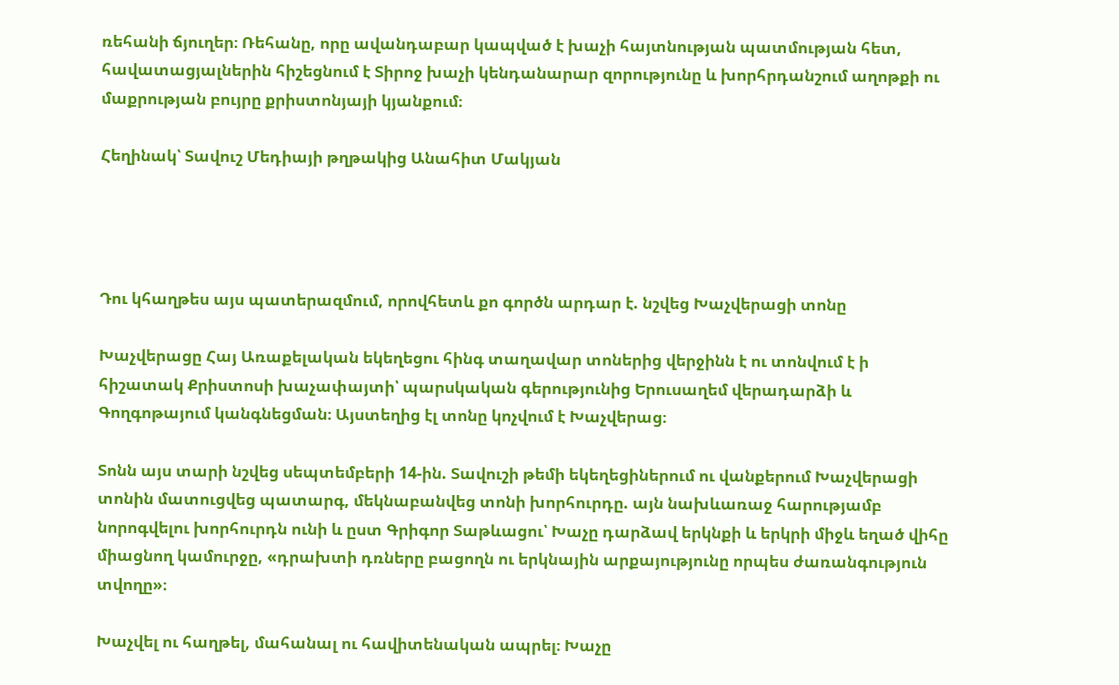ռեհանի ճյուղեր։ Ռեհանը, որը ավանդաբար կապված է խաչի հայտնության պատմության հետ, հավատացյալներին հիշեցնում է Տիրոջ խաչի կենդանարար զորությունը և խորհրդանշում աղոթքի ու մաքրության բույրը քրիստոնյայի կյանքում։

Հեղինակ՝ Տավուշ Մեդիայի թղթակից Անահիտ Մակյան




Դու կհաղթես այս պատերազմում, որովհետև քո գործն արդար է. նշվեց Խաչվերացի տոնը

Խաչվերացը Հայ Առաքելական եկեղեցու հինգ տաղավար տոներից վերջինն է ու տոնվում է ի հիշատակ Քրիստոսի խաչափայտի՝ պարսկական գերությունից Երուսաղեմ վերադարձի և Գողգոթայում կանգնեցման։ Այստեղից էլ տոնը կոչվում է Խաչվերաց։

Տոնն այս տարի նշվեց սեպտեմբերի 14-ին. Տավուշի թեմի եկեղեցիներում ու վանքերում Խաչվերացի տոնին մատուցվեց պատարգ, մեկնաբանվեց տոնի խորհուրդը. այն նախևառաջ հարությամբ նորոգվելու խորհուրդն ունի և ըստ Գրիգոր Տաթևացու՝ Խաչը դարձավ երկնքի և երկրի միջև եղած վիհը միացնող կամուրջը, «դրախտի դռները բացողն ու երկնային արքայությունը որպես ժառանգություն տվողը»։

Խաչվել ու հաղթել, մահանալ ու հավիտենական ապրել։ Խաչը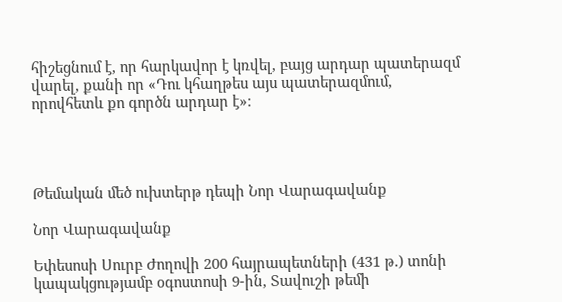հիշեցնում է, որ հարկավոր է կռվել, բայց արդար պատերազմ վարել, քանի որ «Դու կհաղթես այս պատերազմում, որովհետև քո գործն արդար է»։




Թեմական մեծ ուխտերթ դեպի Նոր Վարագավանք

Նոր Վարագավանք

Եփեսոսի Սուրբ Ժողովի 200 հայրապետների (431 թ.) տոնի կապակցությամբ օգոստոսի 9-ին, Տավուշի թեմի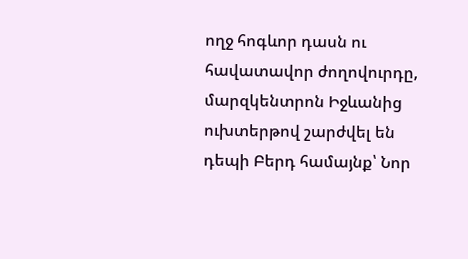ողջ հոգևոր դասն ու հավատավոր ժողովուրդը, մարզկենտրոն Իջևանից ուխտերթով շարժվել են դեպի Բերդ համայնք՝ Նոր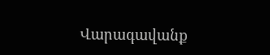Վարագավանք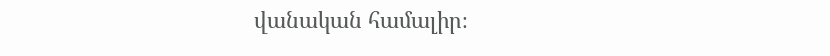վանական համալիր։